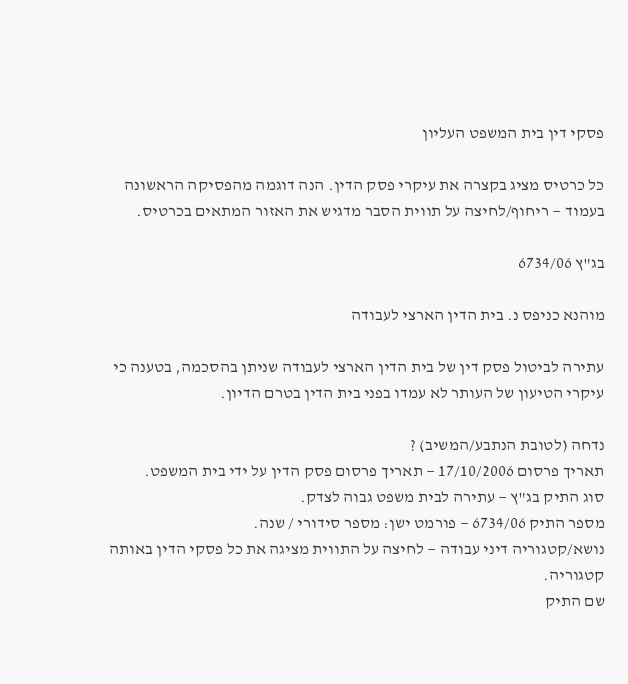פסקי דין בית המשפט העליון

כל כרטיס מציג בקצרה את עיקרי פסק הדין. הנה דוגמה מהפסיקה הראשונה בעמוד — ריחוף/לחיצה על תווית הסבר מדגיש את האזור המתאים בכרטיס.

בג"ץ 6734/06

מוהנא כניפס נ. בית הדין הארצי לעבודה

עתירה לביטול פסק דין של בית הדין הארצי לעבודה שניתן בהסכמה, בטענה כי עיקרי הטיעון של העותר לא עמדו בפני בית הדין בטרם הדיון.

נדחה (לטובת הנתבע/המשיב) ?
תאריך פרסום 17/10/2006 — תאריך פרסום פסק הדין על ידי בית המשפט.
סוג התיק בג"ץ — עתירה לבית משפט גבוה לצדק.
מספר התיק 6734/06 — פורמט ישן: מספר סידורי / שנה.
נושא/קטגוריה דיני עבודה — לחיצה על התווית מציגה את כל פסקי הדין באותה קטגוריה.
שם התיק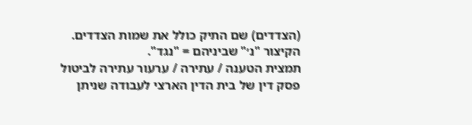(הצדדים) שם התיק כולל את שמות הצדדים. הקיצור "נ׳" שביניהם = "נגד".
תמצית הטענה / עתירה / ערעור עתירה לביטול פסק דין של בית הדין הארצי לעבודה שניתן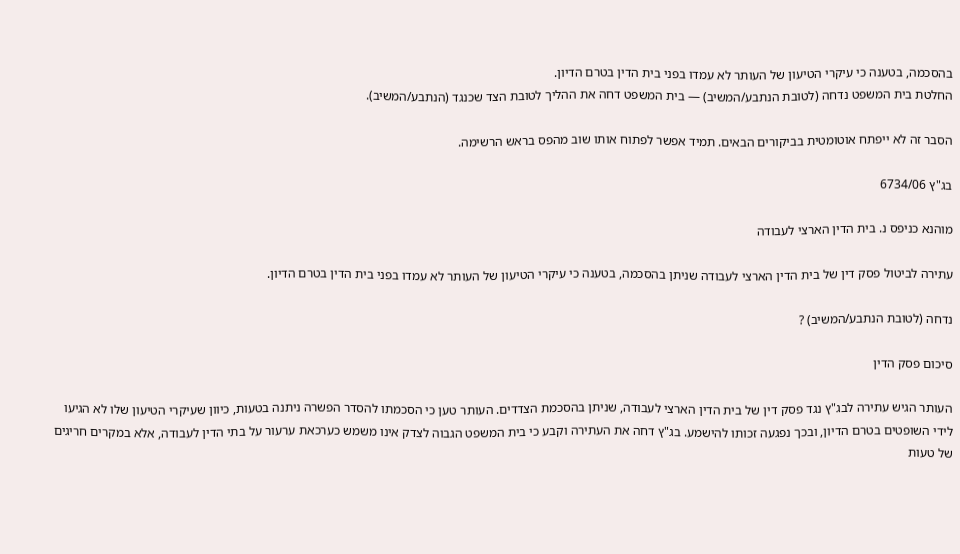בהסכמה, בטענה כי עיקרי הטיעון של העותר לא עמדו בפני בית הדין בטרם הדיון.
החלטת בית המשפט נדחה (לטובת הנתבע/המשיב) — בית המשפט דחה את ההליך לטובת הצד שכנגד (הנתבע/המשיב).

הסבר זה לא ייפתח אוטומטית בביקורים הבאים. תמיד אפשר לפתוח אותו שוב מהפס בראש הרשימה.

בג"ץ 6734/06

מוהנא כניפס נ. בית הדין הארצי לעבודה

עתירה לביטול פסק דין של בית הדין הארצי לעבודה שניתן בהסכמה, בטענה כי עיקרי הטיעון של העותר לא עמדו בפני בית הדין בטרם הדיון.

נדחה (לטובת הנתבע/המשיב) ?

סיכום פסק הדין

העותר הגיש עתירה לבג"ץ נגד פסק דין של בית הדין הארצי לעבודה, שניתן בהסכמת הצדדים. העותר טען כי הסכמתו להסדר הפשרה ניתנה בטעות, כיוון שעיקרי הטיעון שלו לא הגיעו לידי השופטים בטרם הדיון, ובכך נפגעה זכותו להישמע. בג"ץ דחה את העתירה וקבע כי בית המשפט הגבוה לצדק אינו משמש כערכאת ערעור על בתי הדין לעבודה, אלא במקרים חריגים של טעות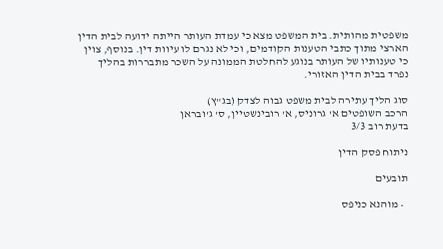משפטית מהותית. בית המשפט מצא כי עמדת העותר הייתה ידועה לבית הדין הארצי מתוך כתבי הטענות הקודמים, וכי לא נגרם לו עיוות דין. בנוסף, צוין כי טענותיו של העותר בנוגע להחלטת הממונה על השכר מתבררות בהליך נפרד בבית הדין האזורי.

סוג הליך עתירה לבית משפט גבוה לצדק (בג"ץ)
הרכב השופטים א' גרוניס, א' רובינשטיין, ס' ג'ובראן
בדעת רוב 3/3

ניתוח פסק הדין

תובעים

  • מוהנא כניפס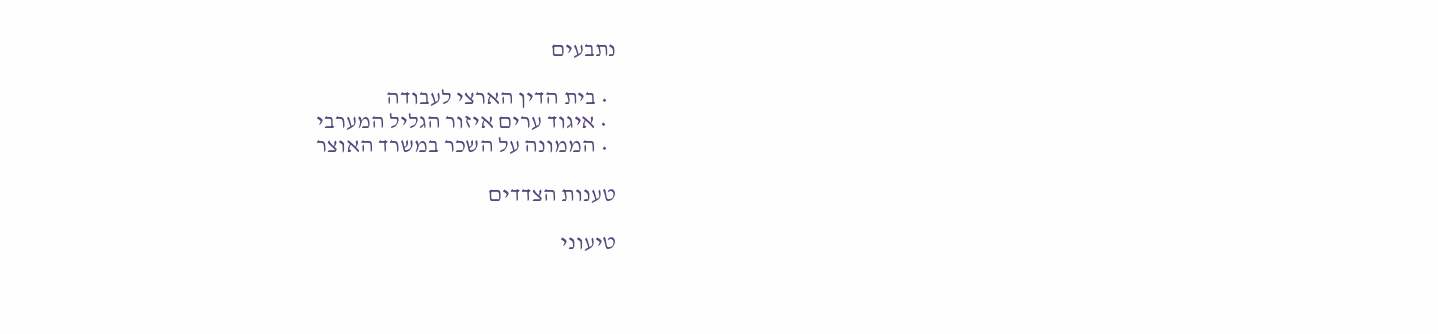נתבעים

  • בית הדין הארצי לעבודה
  • איגוד ערים איזור הגליל המערבי
  • הממונה על השכר במשרד האוצר

טענות הצדדים

טיעוני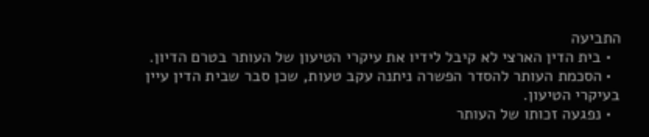התביעה
  • בית הדין הארצי לא קיבל לידיו את עיקרי הטיעון של העותר בטרם הדיון.
  • הסכמת העותר להסדר הפשרה ניתנה עקב טעות, שכן סבר שבית הדין עיין בעיקרי הטיעון.
  • נפגעה זכותו של העותר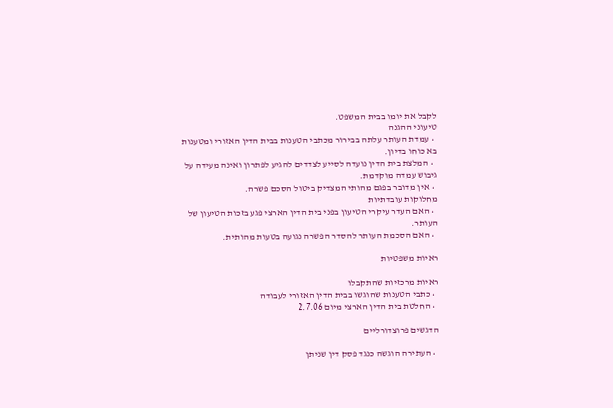לקבל את יומו בבית המשפט.
טיעוני ההגנה
  • עמדת העותר עלתה בבירור מכתבי הטענות בבית הדין האזורי ומטענות בא כוחו בדיון.
  • המלצת בית הדין נועדה לסייע לצדדים להגיע לפתרון ואינה מעידה על גיבוש עמדה מוקדמת.
  • אין מדובר בפגם מהותי המצדיק ביטול הסכם פשרה.
מחלוקות עובדתיות
  • האם העדר עיקרי הטיעון בפני בית הדין הארצי פגע בזכות הטיעון של העותר.
  • האם הסכמת העותר להסדר הפשרה נגועה בטעות מהותית.

ראיות משפטיות

ראיות מרכזיות שהתקבלו
  • כתבי הטענות שהוגשו בבית הדין האזורי לעבודה
  • החלטת בית הדין הארצי מיום 2.7.06

הדגשים פרוצדורליים

  • העתירה הוגשה כנגד פסק דין שניתן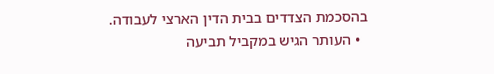בהסכמת הצדדים בבית הדין הארצי לעבודה.
  • העותר הגיש במקביל תביעה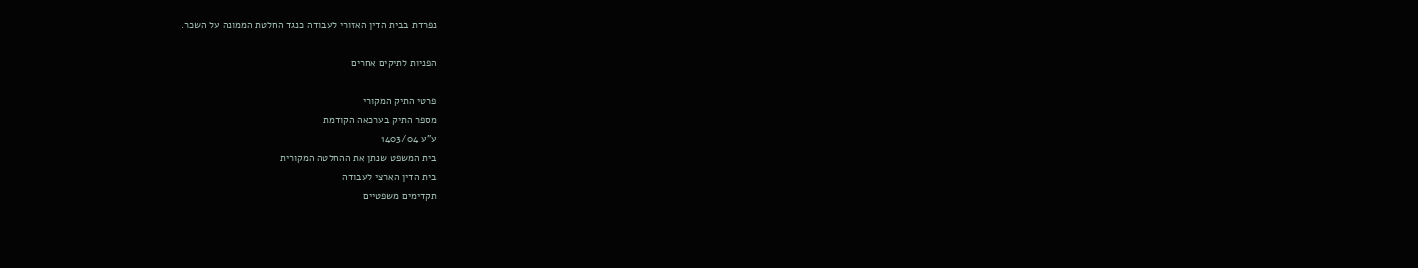נפרדת בבית הדין האזורי לעבודה כנגד החלטת הממונה על השכר.

הפניות לתיקים אחרים

פרטי התיק המקורי
מספר התיק בערכאה הקודמת
ע"ע 1403/04
בית המשפט שנתן את ההחלטה המקורית
בית הדין הארצי לעבודה
תקדימים משפטיים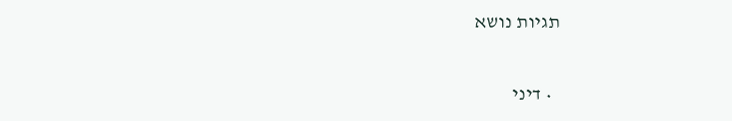תגיות נושא

  • דיני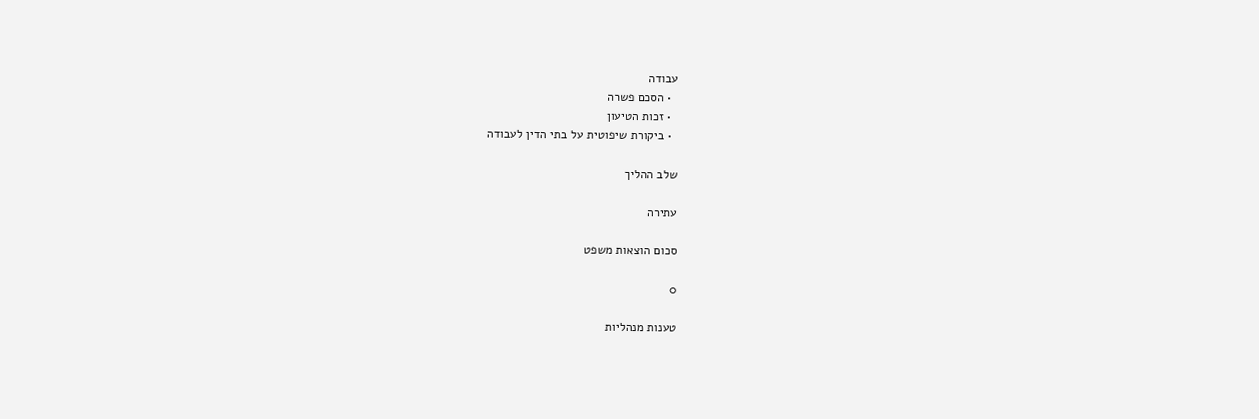עבודה
  • הסכם פשרה
  • זכות הטיעון
  • ביקורת שיפוטית על בתי הדין לעבודה

שלב ההליך

עתירה

סכום הוצאות משפט

0

טענות מנהליות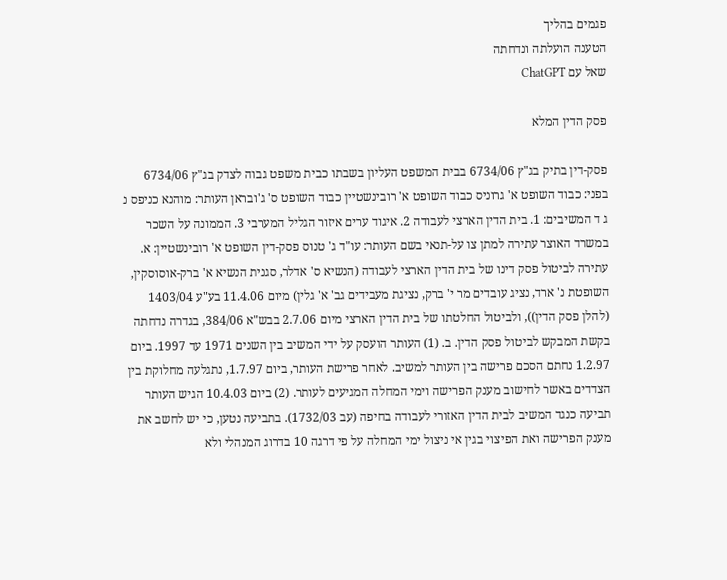פגמים בהליך
הטענה הועלתה ונדחתה
שאל עם ChatGPT

פסק הדין המלא

פסק-דין בתיק בג"ץ 6734/06 בבית המשפט העליון בשבתו כבית משפט גבוה לצדק בג"ץ 6734/06 בפני: כבוד השופט א' גרוניס כבוד השופט א' רובינשטיין כבוד השופט ס' ג'ובראן העותר: מוהנא כניפס נ ג ד המשיבים: 1. בית הדין הארצי לעבודה 2. איגוד ערים איזור הגליל המערבי 3. הממונה על השכר במשרד האוצר עתירה למתן צו על-תנאי בשם העותר: עו"ד ג' טנוס פסק-דין השופט א' רובינשטיין: א. עתירה לביטול פסק דינו של בית הדין הארצי לעבודה (הנשיא ס' אדלר, סגנית הנשיא א' ברק-אוסוסקין, השופטת נ' ארד, נציג עובדים מר י' ברק, נציגת מעבידים גב' א' גלין) מיום 11.4.06 בע"ע 1403/04 (להלן פסק הדין)), ולביטול החלטתו של בית הדין הארצי מיום 2.7.06 בבש"א 384/06, בגדרה נדחתה בקשת המבקש לביטול פסק הדין. ב. (1) העותר הועסק על ידי המשיב בין השנים 1971 עד 1997. ביום 1.2.97 נחתם הסכם פרישה בין העותר למשיב. לאחר פרישת העותר, ביום 1.7.97, נתגלעה מחלוקת בין הצדדים באשר לחישוב מענק הפרישה וימי המחלה המגיעים לעותר. (2) ביום 10.4.03 הגיש העותר תביעה כנגד המשיב לבית הדין האזורי לעבודה בחיפה (עב 1732/03). בתביעה נטען, כי יש לחשב את מענק הפרישה ואת הפיצוי בגין אי ניצול ימי המחלה על פי דרגה 10 בדרוג המנהלי ולא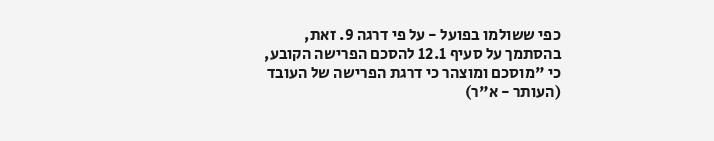כפי ששולמו בפועל - על פי דרגה 9. זאת, בהסתמך על סעיף 12.1 להסכם הפרישה הקובע, כי "מוסכם ומוצהר כי דרגת הפרישה של העובד (העותר - א"ר)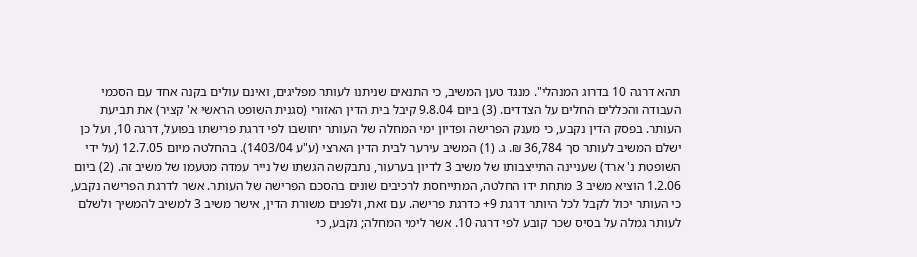תהא דרגה 10 בדרוג המנהלי". מנגד טען המשיב, כי התנאים שניתנו לעותר מפליגים, ואינם עולים בקנה אחד עם הסכמי העבודה והכללים החלים על הצדדים. (3) ביום 9.8.04 קיבל בית הדין האזורי (סגנית השופט הראשי א' קציר) את תביעת העותר. בפסק הדין נקבע, כי מענק הפרישה ופדיון ימי המחלה של העותר יחושבו לפי דרגת פרישתו בפועל, דרגה 10, ועל כן ישלם המשיב לעותר סך 36,784 ₪. ג. (1) המשיב עירער לבית הדין הארצי (ע"ע 1403/04). בהחלטה מיום 12.7.05 (על ידי השופטת נ' ארד) שעניינה התייצבותו של משיב 3 לדיון בערעור, נתבקשה הגשתו של נייר עמדה מטעמו של משיב זה. (2) ביום 1.2.06 הוציא משיב 3 מתחת ידו החלטה, המתייחסת לרכיבים שונים בהסכם הפרישה של העותר. אשר לדרגת הפרישה נקבע, כי העותר יכול לקבל לכל היותר דרגת 9+ כדרגת פרישה. עם זאת, ולפנים משורת הדין, אישר משיב 3 למשיב להמשיך ולשלם לעותר גמלה על בסיס שכר קובע לפי דרגה 10. אשר לימי המחלה; נקבע, כי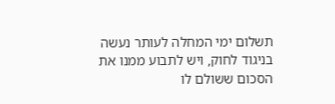תשלום ימי המחלה לעותר נעשה בניגוד לחוק, ויש לתבוע ממנו את הסכום ששולם לו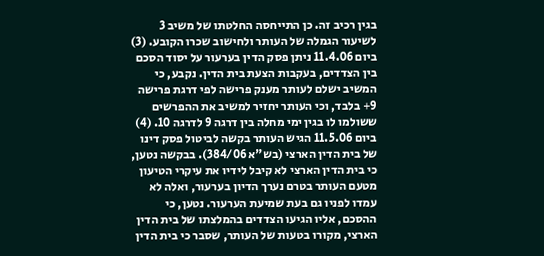בגין רכיב זה. כן התייחסה החלטתו של משיב 3 לשיעור הגמלה של העותר ולחישוב שכרו הקובע. (3) ביום 11.4.06 ניתן פסק הדין בערעור על יסוד הסכם בין הצדדים, בעקבות הצעת בית הדין. נקבע, כי המשיב ישלם לעותר מענק פרישה לפי דרגת פרישה 9+ בלבד, וכי העותר יחזיר למשיב את ההפרשים ששולמו לו בגין ימי מחלה בין דרגה 9 לדרגה 10. (4) ביום 11.5.06 הגיש העותר בקשה לביטול פסק דינו של בית הדין הארצי (בש"א 384/06). בבקשה נטען, כי בית הדין הארצי לא קיבל לידיו את עיקרי הטיעון מטעם העותר בטרם נערך הדיון בערעור, ואלה לא עמדו לפניו גם בעת שמיעת הערעור. נטען, כי ההסכם, אליו הגיעו הצדדים בהמלצתו של בית הדין הארצי, מקורו בטעות של העותר, שסבר כי בית הדין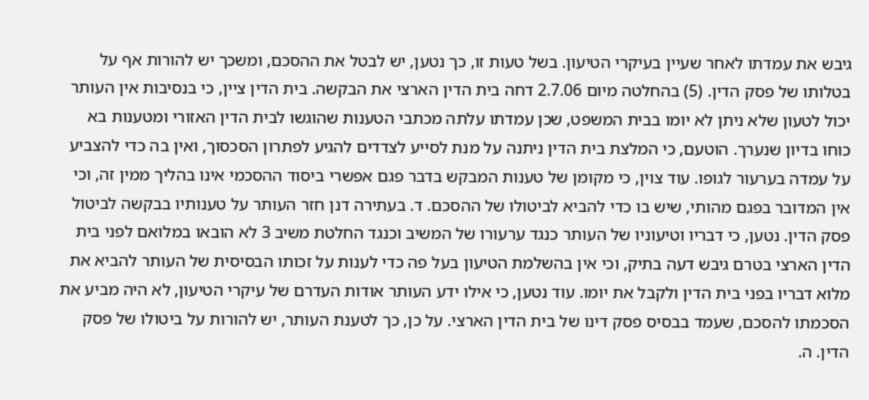גיבש את עמדתו לאחר שעיין בעיקרי הטיעון. בשל טעות זו, כך נטען, יש לבטל את ההסכם, ומשכך יש להורות אף על בטלותו של פסק הדין. (5) בהחלטה מיום 2.7.06 דחה בית הדין הארצי את הבקשה. בית הדין ציין, כי בנסיבות אין העותר יכול לטעון שלא ניתן לא יומו בבית המשפט, שכן עמדתו עלתה מכתבי הטענות שהוגשו לבית הדין האזורי ומטענות בא כוחו בדיון שנערך. הוטעם, כי המלצת בית הדין ניתנה על מנת לסייע לצדדים להגיע לפתרון הסכסוך, ואין בה כדי להצביע על עמדה בערעור לגופו. עוד צוין, כי מקומן של טענות המבקש בדבר פגם אפשרי ביסוד ההסכמי אינו בהליך ממין זה, וכי אין המדובר בפגם מהותי, שיש בו כדי להביא לביטולו של ההסכם. ד. בעתירה דנן חזר העותר על טענותיו בבקשה לביטול פסק הדין. נטען, כי דבריו וטיעוניו של העותר כנגד ערעורו של המשיב וכנגד החלטת משיב 3 לא הובאו במלואם לפני בית הדין הארצי בטרם גיבש דעה בתיק, וכי אין בהשלמת הטיעון בעל פה כדי לענות על זכותו הבסיסית של העותר להביא את מלוא דבריו בפני בית הדין ולקבל את יומו. עוד נטען, כי אילו ידע העותר אודות העדרם של עיקרי הטיעון, לא היה מביע את הסכמתו להסכם, שעמד בבסיס פסק דינו של בית הדין הארצי. על כן, כך לטענת העותר, יש להורות על ביטולו של פסק הדין. ה.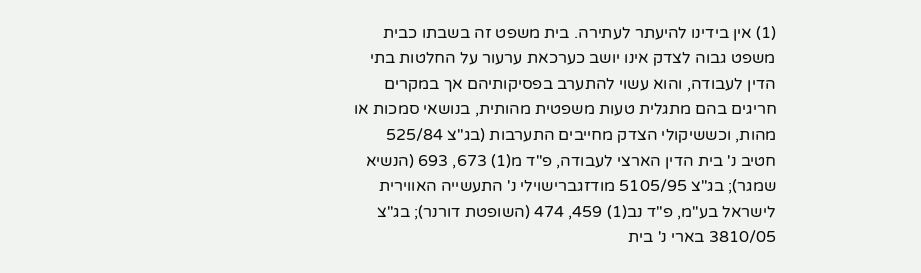(1) אין בידינו להיעתר לעתירה. בית משפט זה בשבתו כבית משפט גבוה לצדק אינו יושב כערכאת ערעור על החלטות בתי הדין לעבודה, והוא עשוי להתערב בפסיקותיהם אך במקרים חריגים בהם מתגלית טעות משפטית מהותית, בנושאי סמכות או מהות, וכששיקולי הצדק מחייבים התערבות (בג"צ 525/84 חטיב נ' בית הדין הארצי לעבודה, פ"ד מ(1) 673, 693 (הנשיא שמגר); בג"צ 5105/95 מודזגברישוילי נ' התעשייה האווירית לישראל בע"מ, פ"ד נב(1) 459, 474 (השופטת דורנר); בג"צ 3810/05 בארי נ' בית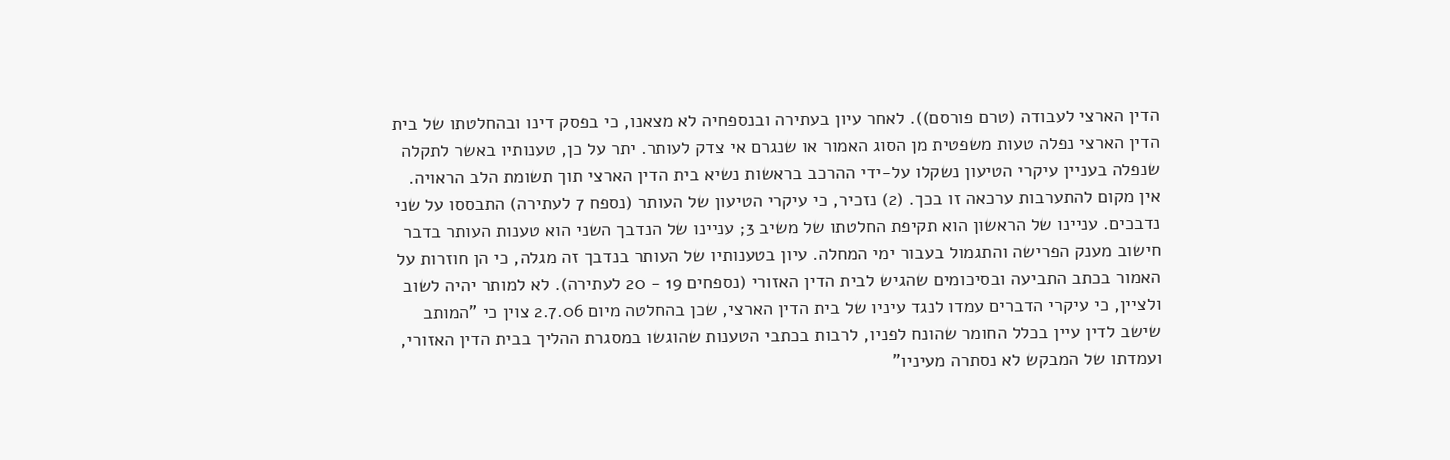הדין הארצי לעבודה (טרם פורסם)). לאחר עיון בעתירה ובנספחיה לא מצאנו, כי בפסק דינו ובהחלטתו של בית הדין הארצי נפלה טעות משפטית מן הסוג האמור או שנגרם אי צדק לעותר. יתר על כן, טענותיו באשר לתקלה שנפלה בעניין עיקרי הטיעון נשקלו על-ידי ההרכב בראשות נשיא בית הדין הארצי תוך תשומת הלב הראויה. אין מקום להתערבות ערכאה זו בכך. (2) נזכיר, כי עיקרי הטיעון של העותר (נספח 7 לעתירה) התבססו על שני נדבכים. עניינו של הראשון הוא תקיפת החלטתו של משיב 3; עניינו של הנדבך השני הוא טענות העותר בדבר חישוב מענק הפרישה והתגמול בעבור ימי המחלה. עיון בטענותיו של העותר בנדבך זה מגלה, כי הן חוזרות על האמור בכתב התביעה ובסיכומים שהגיש לבית הדין האזורי (נספחים 19 - 20 לעתירה). לא למותר יהיה לשוב ולציין, כי עיקרי הדברים עמדו לנגד עיניו של בית הדין הארצי, שכן בהחלטה מיום 2.7.06 צוין כי "המותב שישב לדין עיין בכלל החומר שהונח לפניו, לרבות בכתבי הטענות שהוגשו במסגרת ההליך בבית הדין האזורי, ועמדתו של המבקש לא נסתרה מעיניו"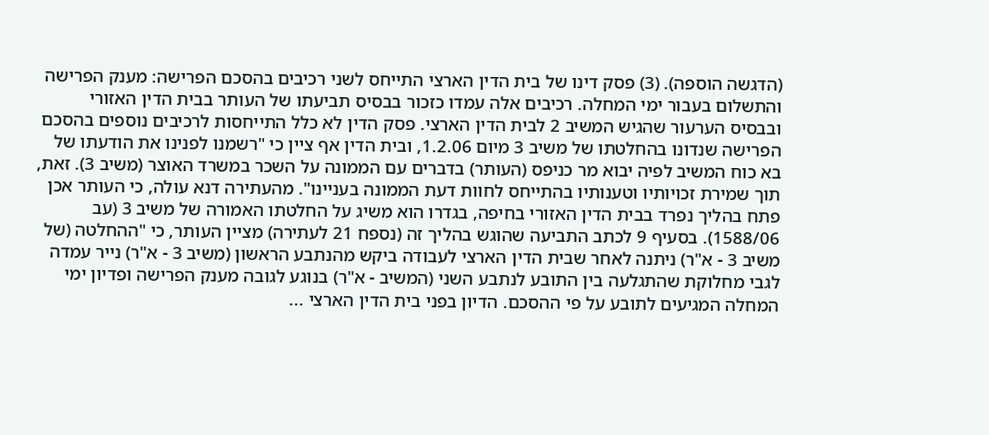(הדגשה הוספה). (3) פסק דינו של בית הדין הארצי התייחס לשני רכיבים בהסכם הפרישה: מענק הפרישה והתשלום בעבור ימי המחלה. רכיבים אלה עמדו כזכור בבסיס תביעתו של העותר בבית הדין האזורי ובבסיס הערעור שהגיש המשיב 2 לבית הדין הארצי. פסק הדין לא כלל התייחסות לרכיבים נוספים בהסכם הפרישה שנדונו בהחלטתו של משיב 3 מיום 1.2.06, ובית הדין אף ציין כי "רשמנו לפנינו את הודעתו של בא כוח המשיב לפיה יבוא מר כניפס (העותר) בדברים עם הממונה על השכר במשרד האוצר (משיב 3). זאת, תוך שמירת זכויותיו וטענותיו בהתייחס לחוות דעת הממונה בעניינו". מהעתירה דנא עולה, כי העותר אכן פתח בהליך נפרד בבית הדין האזורי בחיפה, בגדרו הוא משיג על החלטתו האמורה של משיב 3 (עב 1588/06). בסעיף 9 לכתב התביעה שהוגש בהליך זה (נספח 21 לעתירה) מציין העותר, כי "ההחלטה (של משיב 3 - א"ר) ניתנה לאחר שבית הדין הארצי לעבודה ביקש מהנתבע הראשון (משיב 3 - א"ר) נייר עמדה לגבי מחלוקת שהתגלעה בין התובע לנתבע השני (המשיב - א"ר) בנוגע לגובה מענק הפרישה ופדיון ימי המחלה המגיעים לתובע על פי ההסכם. הדיון בפני בית הדין הארצי ...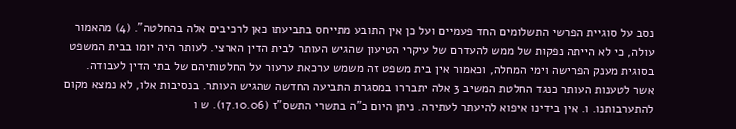נסב על סוגיית הפרשי התשלומים החד פעמיים ועל כן אין התובע מתייחס בתביעתו כאן לרכיבים אלה בהחלטה". (4) מהאמור עולה, כי לא הייתה נפקות של ממש להעדרם של עיקרי הטיעון שהגיש העותר לבית הדין הארצי. לעותר היה יומו בבית המשפט בסוגית מענק הפרישה וימי המחלה, וכאמור אין בית משפט זה משמש ערכאת ערעור על החלטותיהם של בתי הדין לעבודה. אשר לטענות העותר כנגד החלטת המשיב 3 אלה יתבררו במסגרת התביעה החדשה שהגיש העותר. בנסיבות אלו, לא נמצא מקום להתערבותנו. ו. אין בידינו איפוא להיעתר לעתירה. ניתן היום כ"ה בתשרי התשס"ז (17.10.06). ש ו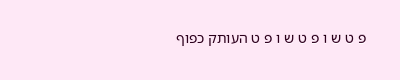פ ט ש ו פ ט ש ו פ ט העותק כפוף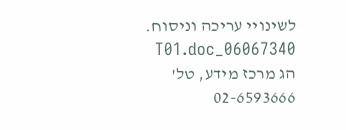לשינויי עריכה וניסוח. 06067340_T01.doc הג מרכז מידע, טל' 02-6593666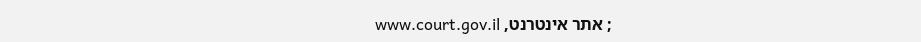; אתר אינטרנט, www.court.gov.il